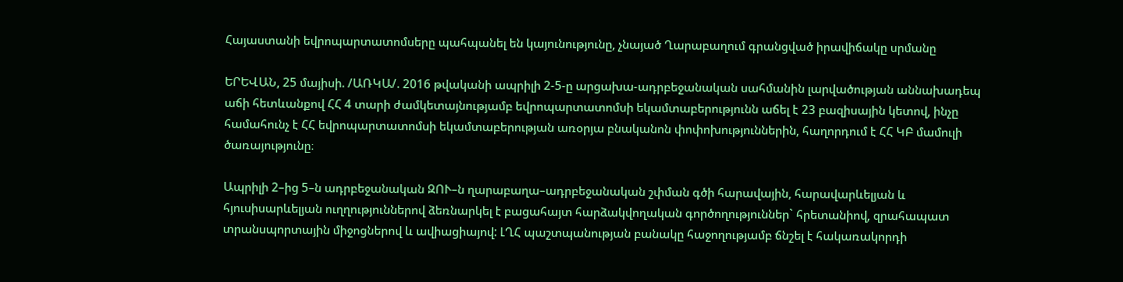Հայաստանի եվրոպարտատոմսերը պահպանել են կայունությունը, չնայած Ղարաբաղում գրանցված իրավիճակը սրմանը

ԵՐԵՎԱՆ, 25 մայիսի. /ԱՌԿԱ/. 2016 թվականի ապրիլի 2-5-ը արցախա-ադրբեջանական սահմանին լարվածության աննախադեպ աճի հետևանքով ՀՀ 4 տարի ժամկետայնությամբ եվրոպարտատոմսի եկամտաբերությունն աճել է 23 բազիսային կետով, ինչը համահունչ է ՀՀ եվրոպարտատոմսի եկամտաբերության առօրյա բնականոն փոփոխություններին, հաղորդում է ՀՀ ԿԲ մամուլի ծառայությունը։

Ապրիլի 2–ից 5–ն ադրբեջանական ԶՈՒ–ն ղարաբաղա–ադրբեջանական շփման գծի հարավային, հարավարևելյան և հյուսիսարևելյան ուղղություններով ձեռնարկել է բացահայտ հարձակվողական գործողություններ` հրետանիով, զրահապատ տրանսպորտային միջոցներով և ավիացիայով: ԼՂՀ պաշտպանության բանակը հաջողությամբ ճնշել է հակառակորդի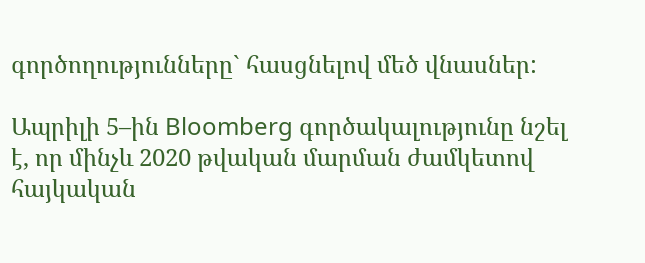գործողությունները` հասցնելով մեծ վնասներ:

Ապրիլի 5–ին Bloomberg գործակալությունը նշել է, որ մինչև 2020 թվական մարման ժամկետով հայկական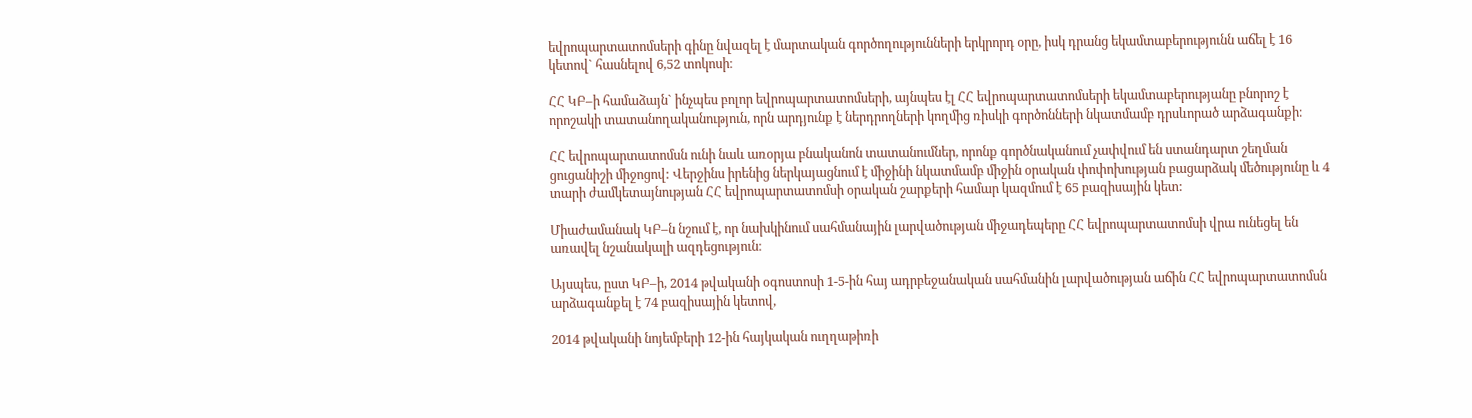եվրոպարտատոմսերի գինը նվազել է մարտական գործողությունների երկրորդ օրը, իսկ դրանց եկամտաբերությունն աճել է 16 կետով` հասնելով 6,52 տոկոսի։

ՀՀ ԿԲ–ի համաձայն` ինչպես բոլոր եվրոպարտատոմսերի, այնպես էլ ՀՀ եվրոպարտատոմսերի եկամտաբերությանը բնորոշ է որոշակի տատանողականություն, որն արդյունք է ներդրողների կողմից ռիսկի գործոնների նկատմամբ դրսևորած արձագանքի։

ՀՀ եվրոպարտատոմսն ունի նաև առօրյա բնականոն տատանումներ, որոնք գործնականում չափվում են ստանդարտ շեղման ցուցանիշի միջոցով: Վերջինս իրենից ներկայացնում է միջինի նկատմամբ միջին օրական փոփոխության բացարձակ մեծությունը և 4 տարի ժամկետայնության ՀՀ եվրոպարտատոմսի օրական շարքերի համար կազմում է 65 բազիսային կետ:

Միաժամանակ ԿԲ–ն նշում է, որ նախկինում սահմանային լարվածության միջադեպերը ՀՀ եվրոպարտատոմսի վրա ունեցել են առավել նշանակալի ազդեցություն։

Այսպես, ըստ ԿԲ–ի, 2014 թվականի օգոստոսի 1-5-ին հայ ադրբեջանական սահմանին լարվածության աճին ՀՀ եվրոպարտատոմսն արձագանքել է 74 բազիսային կետով,

2014 թվականի նոյեմբերի 12-ին հայկական ուղղաթիռի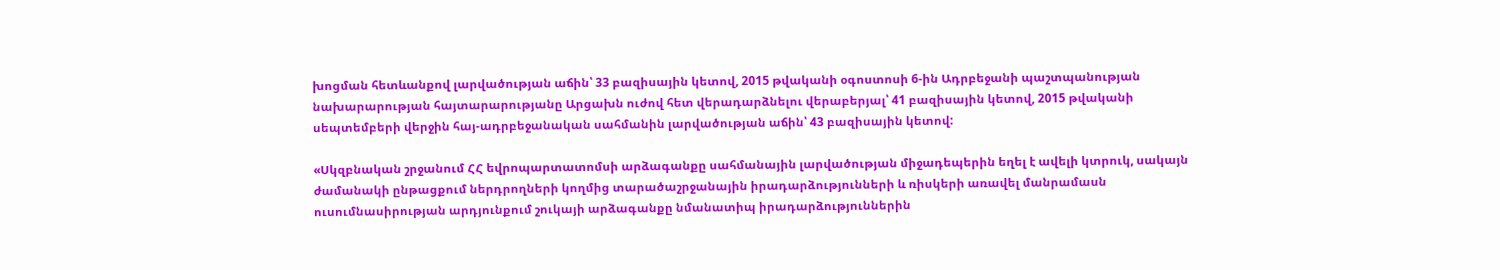խոցման հետևանքով լարվածության աճին՝ 33 բազիսային կետով, 2015 թվականի օգոստոսի 6-ին Ադրբեջանի պաշտպանության նախարարության հայտարարությանը Արցախն ուժով հետ վերադարձնելու վերաբերյալ՝ 41 բազիսային կետով, 2015 թվականի սեպտեմբերի վերջին հայ-ադրբեջանական սահմանին լարվածության աճին՝ 43 բազիսային կետով:

«Սկզբնական շրջանում ՀՀ եվրոպարտատոմսի արձագանքը սահմանային լարվածության միջադեպերին եղել է ավելի կտրուկ, սակայն ժամանակի ընթացքում ներդրողների կողմից տարածաշրջանային իրադարձությունների և ռիսկերի առավել մանրամասն ուսումնասիրության արդյունքում շուկայի արձագանքը նմանատիպ իրադարձություններին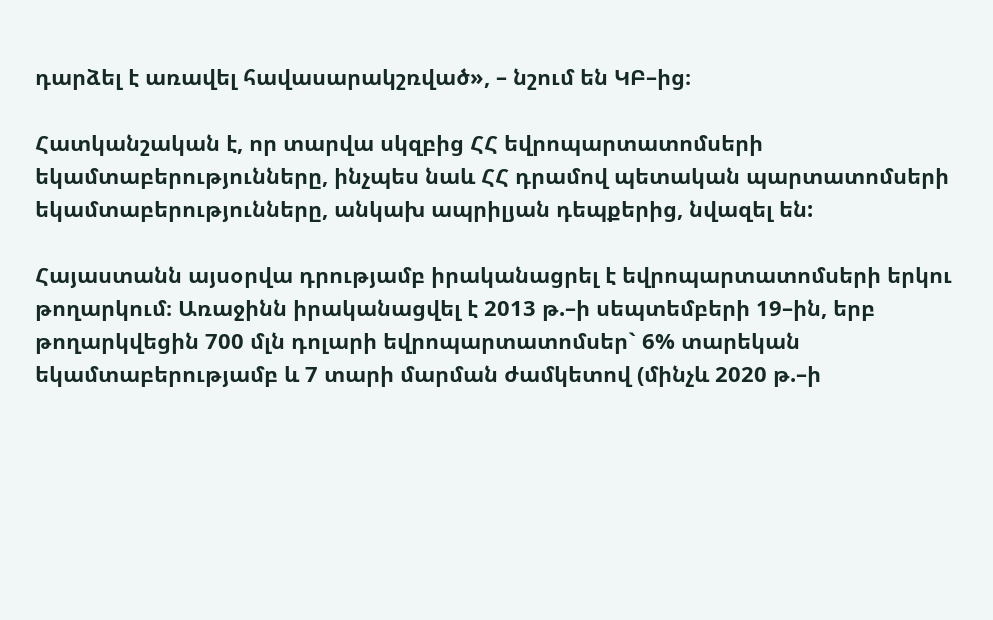դարձել է առավել հավասարակշռված», – նշում են ԿԲ–ից։

Հատկանշական է, որ տարվա սկզբից ՀՀ եվրոպարտատոմսերի եկամտաբերությունները, ինչպես նաև ՀՀ դրամով պետական պարտատոմսերի եկամտաբերությունները, անկախ ապրիլյան դեպքերից, նվազել են:

Հայաստանն այսօրվա դրությամբ իրականացրել է եվրոպարտատոմսերի երկու թողարկում։ Առաջինն իրականացվել է 2013 թ.–ի սեպտեմբերի 19–ին, երբ թողարկվեցին 700 մլն դոլարի եվրոպարտատոմսեր` 6% տարեկան եկամտաբերությամբ և 7 տարի մարման ժամկետով (մինչև 2020 թ.–ի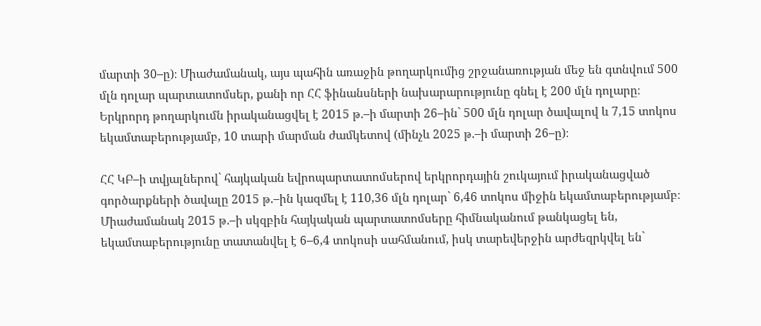մարտի 30–ը)։ Միաժամանակ, այս պահին առաջին թողարկումից շրջանառության մեջ են գտնվում 500 մլն դոլար պարտատոմսեր, քանի որ ՀՀ ֆինանսների նախարարությունը գնել է 200 մլն դոլարը։ Երկրորդ թողարկումն իրականացվել է 2015 թ.–ի մարտի 26–ին` 500 մլն դոլար ծավալով և 7,15 տոկոս եկամտաբերությամբ, 10 տարի մարման ժամկետով (մինչև 2025 թ.–ի մարտի 26–ը)։

ՀՀ ԿԲ–ի տվյալներով` հայկական եվրոպարտատոմսերով երկրորդային շուկայում իրականացված գործարքների ծավալը 2015 թ.–ին կազմել է 110,36 մլն դոլար` 6,46 տոկոս միջին եկամտաբերությամբ։ Միաժամանակ 2015 թ.–ի սկզբին հայկական պարտատոմսերը հիմնականում թանկացել են, եկամտաբերությունը տատանվել է 6–6,4 տոկոսի սահմանում, իսկ տարեվերջին արժեզրկվել են`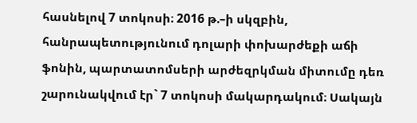հասնելով 7 տոկոսի։ 2016 թ.–ի սկզբին, հանրապետությունում դոլարի փոխարժեքի աճի ֆոնին, պարտատոմսերի արժեզրկման միտումը դեռ շարունակվում էր` 7 տոկոսի մակարդակում։ Սակայն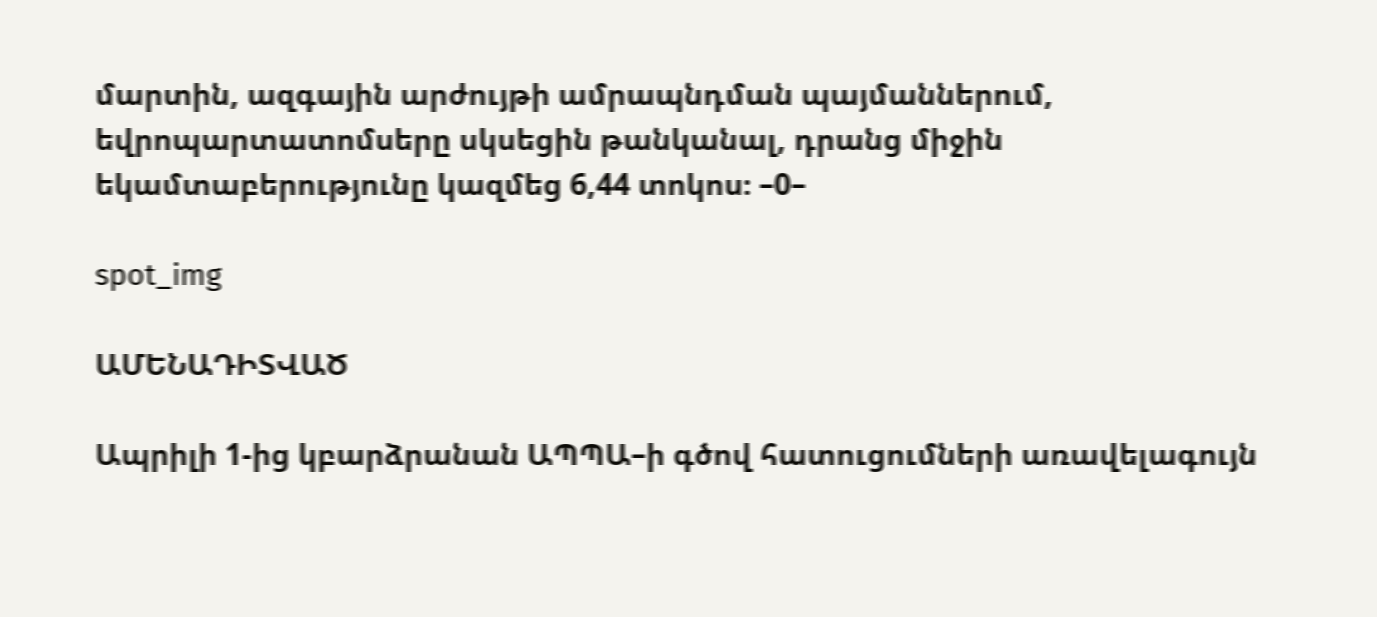մարտին, ազգային արժույթի ամրապնդման պայմաններում, եվրոպարտատոմսերը սկսեցին թանկանալ, դրանց միջին եկամտաբերությունը կազմեց 6,44 տոկոս։ –0–

spot_img

ԱՄԵՆԱԴԻՏՎԱԾ

Ապրիլի 1-ից կբարձրանան ԱՊՊԱ–ի գծով հատուցումների առավելագույն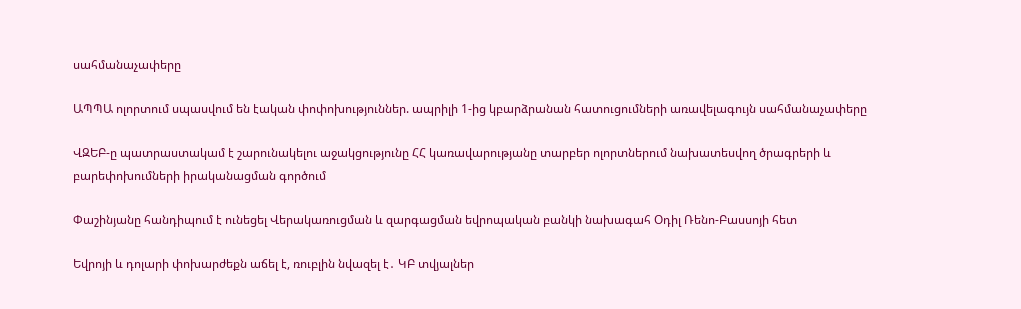սահմանաչափերը

ԱՊՊԱ ոլորտում սպասվում են էական փոփոխություններ. ապրիլի 1-ից կբարձրանան հատուցումների առավելագույն սահմանաչափերը

ՎԶԵԲ-ը պատրաստակամ է շարունակելու աջակցությունը ՀՀ կառավարությանը տարբեր ոլորտներում նախատեսվող ծրագրերի և բարեփոխումների իրականացման գործում

Փաշինյանը հանդիպում է ունեցել Վերակառուցման և զարգացման եվրոպական բանկի նախագահ Օդիլ Ռենո-Բասսոյի հետ

Եվրոյի և դոլարի փոխարժեքն աճել է, ռուբլին նվազել է․ ԿԲ տվյալներ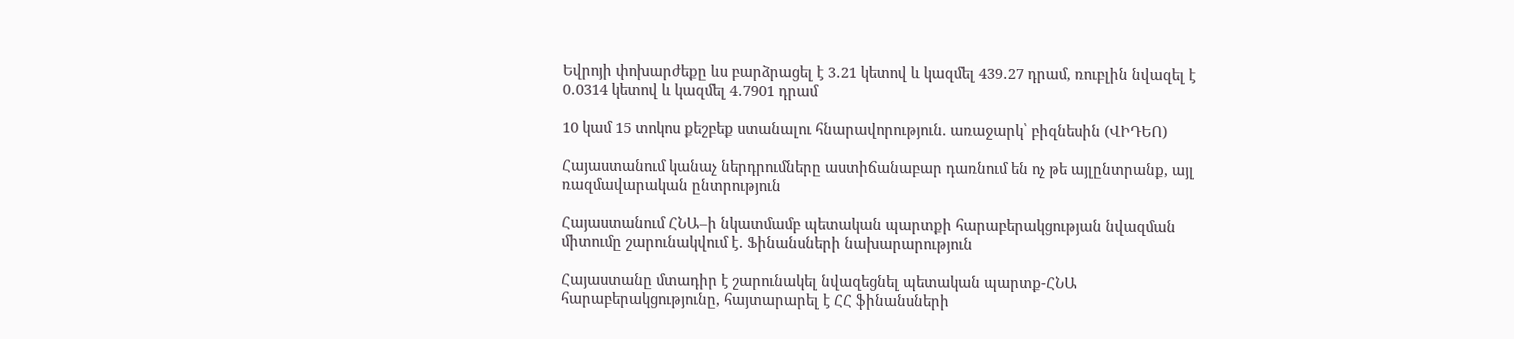Եվրոյի փոխարժեքը ևս բարձրացել է 3․21 կետով և կազմել 439․27 դրամ, ռուբլին նվազել է 0․0314 կետով և կազմել 4․7901 դրամ

10 կամ 15 տոկոս քեշբեք ստանալու հնարավորություն. առաջարկ՝ բիզնեսին (ՎԻԴԵՈ)

Հայաստանում կանաչ ներդրումները աստիճանաբար դառնում են ոչ թե այլընտրանք, այլ ռազմավարական ընտրություն

Հայաստանում ՀՆԱ–ի նկատմամբ պետական պարտքի հարաբերակցության նվազման միտումը շարունակվում է․ Ֆինանսների նախարարություն

Հայաստանը մտադիր է շարունակել նվազեցնել պետական պարտք-ՀՆԱ հարաբերակցությունը, հայտարարել է ՀՀ ֆինանսների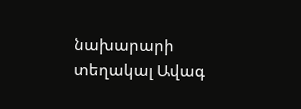նախարարի տեղակալ Ավագ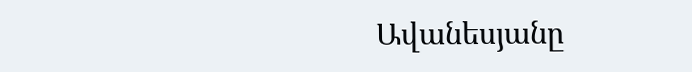Ավանեսյանը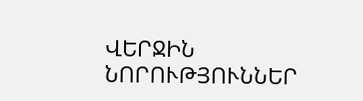ՎԵՐՋԻՆ ՆՈՐՈՒԹՅՈՒՆՆԵՐ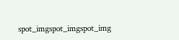spot_imgspot_imgspot_img